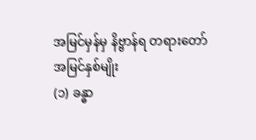အမြင်မှန်မှ နိဗ္ဗာန်ရ တရားတော်
အမြင်နှစ်မျိုး
(၁) ခန္ဓာ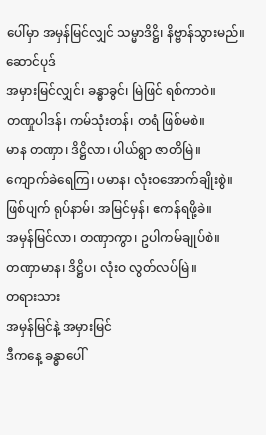ပေါ်မှာ အမှန်မြင်လျှင် သမ္မာဒိဋ္ဌိ၊ နိဗ္ဗာန်သွားမည်။
ဆောင်ပုဒ်
အမှားမြင်လျှင်၊ ခန္ဓာခွင်၊ မြဲဖြင် ရစ်ကာဝဲ။
တဏှုပါဒန်၊ ကမ်သုံးတန်၊ တရံ ဖြစ်မစဲ။
မာန တဏှာ၊ ဒိဋ္ဌိလာ၊ ပါယ်ရွာ ဇာတိမြဲ။
ကျောက်ခဲရေကြ၊ ပမာန၊ လုံးဝအောက်ချိုးစွဲ။
ဖြစ်ပျက် ရုပ်နာမ်၊ အမြင်မှန်၊ ဧကန်ရဖို့ခဲ။
အမှန်မြင်လာ၊ တဏှာကွာ၊ ဥပါကမ်ချုပ်စဲ။
တဏှာမာန၊ ဒိဋ္ဌိပ၊ လုံးဝ လွတ်လပ်မြဲ။
တရားသား
အမှန်မြင်နဲ့ အမှားမြင်
ဒီကနေ့ ခန္ဓာပေါ်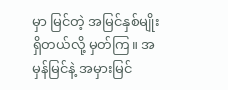မှာ မြင်တဲ့ အမြင်နှစ်မျိုးရှိတယ်လို့ မှတ်ကြ။ အမှန်မြင်နဲ့ အမှားမြင်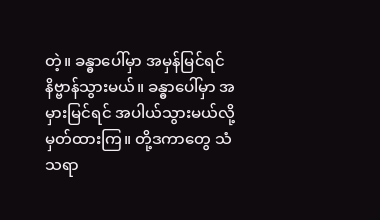တဲ့။ ခန္ဓာပေါ်မှာ အမှန်မြင်ရင် နိဗ္ဗာန်သွားမယ်။ ခန္ဓာပေါ်မှာ အမှားမြင်ရင် အပါယ်သွားမယ်လို့ မှတ်ထားကြ။ တို့ဒကာတွေ သံသရာ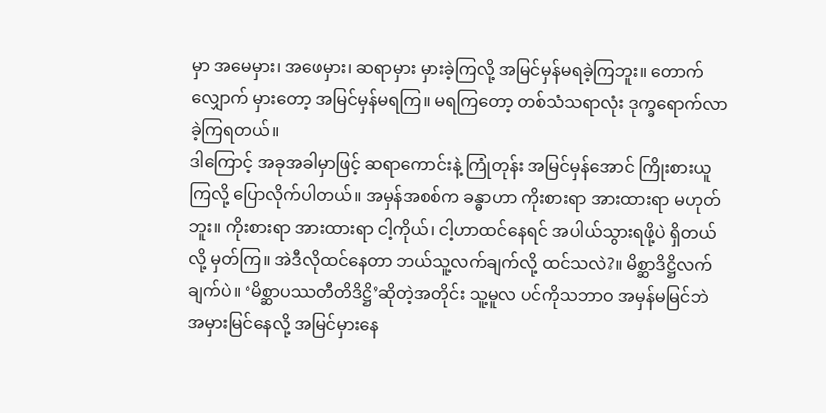မှာ အမေမှား၊ အဖေမှား၊ ဆရာမှား မှားခဲ့ကြလို့ အမြင်မှန်မရခဲ့ကြဘူး။ တောက်လျှောက် မှားတော့ အမြင်မှန်မရကြ။ မရကြတော့ တစ်သံသရာလုံး ဒုက္ခရောက်လာခဲ့ကြရတယ်။
ဒါကြောင့် အခုအခါမှာဖြင့် ဆရာကောင်းနဲ့ ကြုံတုန်း အမြင်မှန်အောင် ကြိုးစားယူကြလို့ ပြောလိုက်ပါတယ်။ အမှန်အစစ်က ခန္ဓာဟာ ကိုးစားရာ အားထားရာ မဟုတ်ဘူး။ ကိုးစားရာ အားထားရာ ငါ့ကိုယ်၊ ငါ့ဟာထင်နေရင် အပါယ်သွားရဖို့ပဲ ရှိတယ်လို့ မှတ်ကြ။ အဲဒီလိုထင်နေတာ ဘယ်သူ့လက်ချက်လို့ ထင်သလဲ?။ မိစ္ဆာဒိဋ္ဌိလက်ချက်ပဲ။ ‘မိစ္ဆာပဿတီတိဒိဋ္ဌိ’ဆိုတဲ့အတိုင်း သူ့မူလ ပင်ကိုသဘာဝ အမှန်မမြင်ဘဲ အမှားမြင်နေလို့ အမြင်မှားနေ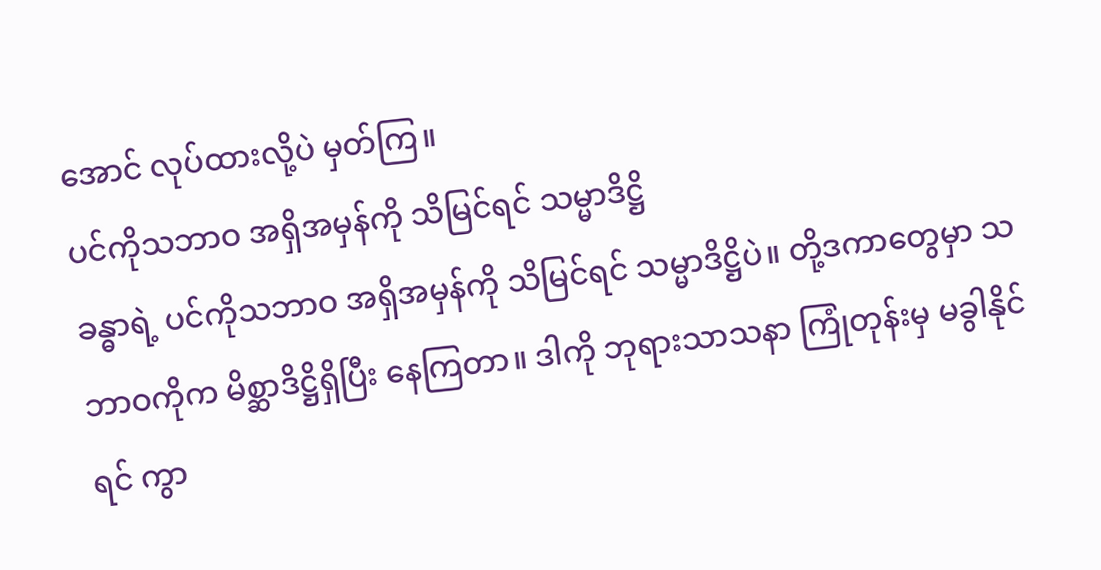အောင် လုပ်ထားလို့ပဲ မှတ်ကြ။
ပင်ကိုသဘာဝ အရှိအမှန်ကို သိမြင်ရင် သမ္မာဒိဋ္ဌိ
ခန္ဓာရဲ့ ပင်ကိုသဘာဝ အရှိအမှန်ကို သိမြင်ရင် သမ္မာဒိဋ္ဌိပဲ။ တို့ဒကာတွေမှာ သဘာဝကိုက မိစ္ဆာဒိဋ္ဌိရှိပြီး နေကြတာ။ ဒါကို ဘုရားသာသနာ ကြုံတုန်းမှ မခွါနိုင်ရင် ကွာ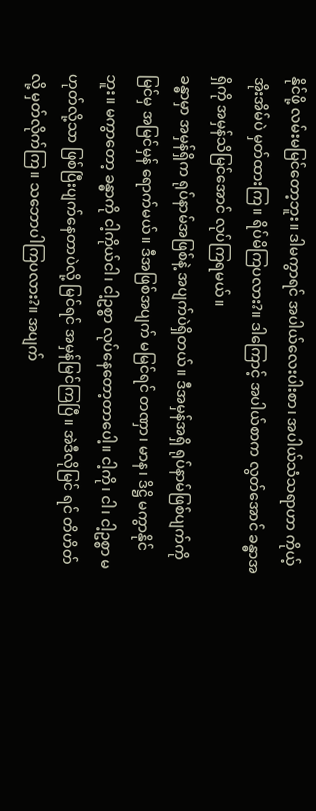နိုင်ဖို့ လမ်းမမြင်တော့ဘူး။ ဒါမကွာရင် အပါယ်လေးပါးစာ၊ အပါယ်သံသရာဟာ ကိုယ့်အိုးအိမ်ပဲ မှတ်ထားကြ။ ရိပ်မိကြပလား?။ ဒါကြောင့် အပါယ်စာက လွတ်အောင် ခန္ဓာအရှိကို အမှန်သိမြင်အောင် လုပ်ကြရမယ်။
ခန္ဓာမှာ အမှန်ရှိက ရုပ်နာမ်အဖြစ်နဲ့ အပျက်ပဲရှိတယ်။ ဒီအမှန်အရှိ ရုပ်နာမ်ဖြစ်ပျက်ကို မြင်မှ အမြင်မှန် ရောက်မယ်။ ဒီအဖြစ်အပျက် မမြင်ရင် တဏှာ၊ မာန၊ ဒိဋ္ဌိ မကွာနိုင်ဘူး။ မကွာတော့ ခန္ဓာကို ငါ့ကိုယ်ငါ၊ ငါ့ဥစ္စာ လုပ်နေတော့တာပေါ့။ ငါ့ကို၊ ငါ၊ ငါ့ဥစ္စာ မဟုတ်လို့သာ ဖြစ်ပြီးပျက်နေတာပဲလို့ မြင်ရင် အမှန်မြင်ကြပြီ။ အဲဒီလိုမြင် ရင် တိဟိတ်လို့ မှတ်လိုက်ကြ။ သဘောပါကြပလား?။ အပျက်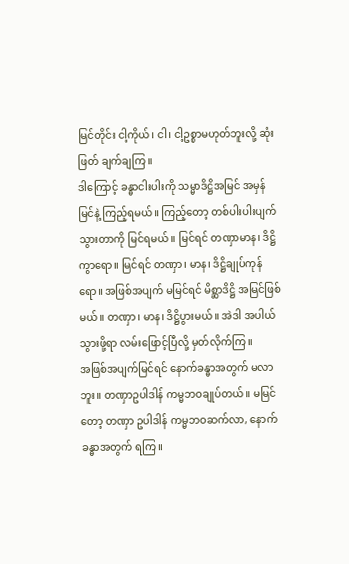မြင်တိုင်း ငါ့ကိုယ်၊ ငါ၊ ငါ့ဥစ္စာမဟုတ်ဘူးလို့ ဆုံးဖြတ် ချက်ချကြ။
ဒါကြောင့် ခန္ဓာငါးပါးကို သမ္မာဒိဋ္ဌိအမြင် အမှန်မြင်နဲ့ ကြည့်ရမယ်။ ကြည့်တော့ တစ်ပါးပါးပျက်သွားတာကို မြင်ရမယ်။ မြင်ရင် တဏှာမာန၊ ဒိဋ္ဌိကွာရော။ မြင်ရင် တဏှာ၊ မာန၊ ဒိဋ္ဌိချုပ်ကုန်ရော။ အဖြစ်အပျက် မမြင်ရင် မိစ္ဆာဒိဋ္ဌိ အမြင်ဖြစ်မယ်။ တဏှာ၊ မာန၊ ဒိဋ္ဌိပွားမယ်။ အဲဒါ အပါယ်သွားဖို့ရာ လမ်းဖြောင့်ပြီလို့ မှတ်လိုက်ကြ။
အဖြစ်အပျက်မြင်ရင် နောက်ခန္ဓာအတွက် မလာဘူး။ တဏှာဥပါဒါန် ကမ္မဘဝချုပ်တယ်။ မမြင်တော့ တဏှာ ဥပါဒါန် ကမ္မဘဝဆက်လာ, နောက်ခန္ဓာအတွက် ရကြ။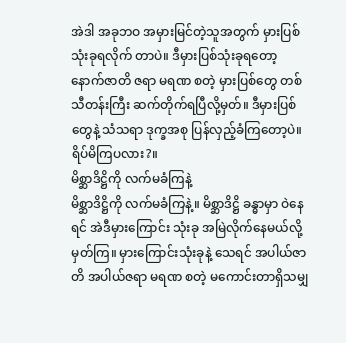အဲဒါ အခုဘဝ အမှားမြင်တဲ့သူအတွက် မှားပြစ် သုံးခုရလိုက် တာပဲ။ ဒီမှားပြစ်သုံးခုရတော့ နောက်ဇာတိ ဇရာ မရဏ စတဲ့ မှားပြစ်တွေ တစ်သီတန်းကြီး ဆက်တိုက်ရပြီလို့မှတ်။ ဒီမှားပြစ်တွေနဲ့ သံသရာ ဒုက္ခအစု ပြန်လှည့်ခံကြတော့ပဲ။ ရိပ်မိကြပလား?။
မိစ္ဆာဒိဋ္ဌိကို လက်မခံကြနဲ့
မိစ္ဆာဒိဋ္ဌိကို လက်မခံကြနဲ့။ မိစ္ဆာဒိဋ္ဌိ ခန္ဓာမှာ ဝဲနေရင် အဲဒီမှားကြောင်း သုံးခု အမြဲလိုက်နေမယ်လို့ မှတ်ကြ။ မှားကြောင်းသုံးခုနဲ့ သေရင် အပါယ်ဇာတိ အပါယ်ဇရာ မရဏ စတဲ့ မကောင်းတာရှိသမျှ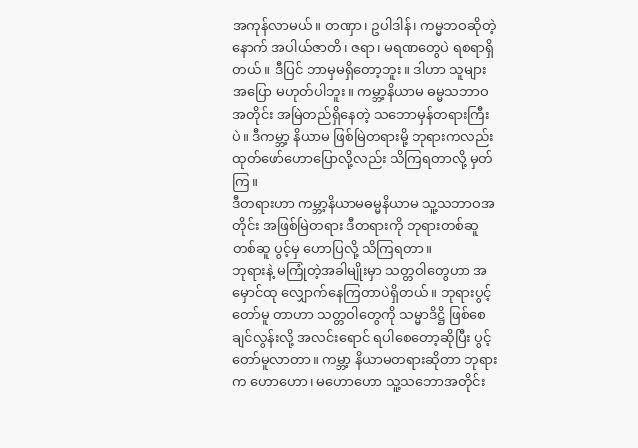အကုန်လာမယ်။ တဏှာ၊ ဥပါဒါန်၊ ကမ္မဘဝဆိုတဲ့ နောက် အပါယ်ဇာတိ၊ ဇရာ၊ မရဏတွေပဲ ရစရာရှိတယ်။ ဒီပြင် ဘာမှမရှိတော့ဘူး။ ဒါဟာ သူများအပြော မဟုတ်ပါဘူး။ ကမ္ဘာ့နိယာမ ဓမ္မသဘာဝအတိုင်း အမြဲတည်ရှိနေတဲ့ သဘောမှန်တရားကြီးပဲ။ ဒီကမ္ဘာ့ နိယာမ ဖြစ်မြဲတရားမို့ ဘုရားကလည်း ထုတ်ဖော်ဟောပြောလို့လည်း သိကြရတာလို့ မှတ်ကြ။
ဒီတရားဟာ ကမ္ဘာ့နိယာမဓမ္မနိယာမ သူ့သဘာဝအတိုင်း အဖြစ်မြဲတရား ဒီတရားကို ဘုရားတစ်ဆူတစ်ဆူ ပွင့်မှ ဟောပြလို့ သိကြရတာ။
ဘုရားနဲ့ မကြုံတဲ့အခါမျိုးမှာ သတ္တဝါတွေဟာ အမှောင်ထု လျှောက်နေကြတာပဲရှိတယ်။ ဘုရားပွင့်တော်မူ တာဟာ သတ္တဝါတွေကို သမ္မာဒိဋ္ဌိ ဖြစ်စေချင်လွန်းလို့ အလင်းရောင် ရပါစေတော့ဆိုပြီး ပွင့်တော်မူလာတာ။ ကမ္ဘာ့ နိယာမတရားဆိုတာ ဘုရားက ဟောဟော၊ မဟောဟော သူ့သဘောအတိုင်း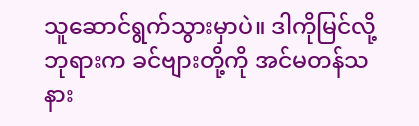သူဆောင်ရွက်သွားမှာပဲ။ ဒါကိုမြင်လို့ ဘုရားက ခင်ဗျားတို့ကို အင်မတန်သနား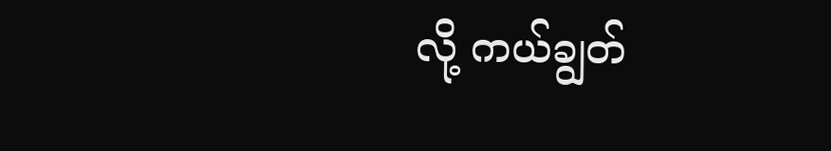လို့ ကယ်ချွတ်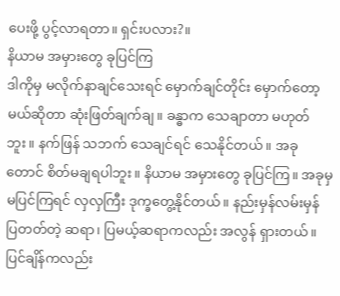ပေးဖို့ ပွင့်လာရတာ။ ရှင်းပလား?။
နိယာမ အမှားတွေ ခုပြင်ကြ
ဒါကိုမှ မလိုက်နာချင်သေးရင် မှောက်ချင်တိုင်း မှောက်တော့မယ်ဆိုတာ ဆုံးဖြတ်ချက်ချ။ ခန္ဓာက သေချာတာ မဟုတ်ဘူး။ နက်ဖြန် သဘက် သေချင်ရင် သေနိုင်တယ်။ အခုတောင် စိတ်မချရပါဘူး။ နိယာမ အမှားတွေ ခုပြင်ကြ။ အခုမှမပြင်ကြရင် လှလှကြီး ဒုက္ခတွေ့နိုင်တယ်။ နည်းမှန်လမ်းမှန် ပြတတ်တဲ့ ဆရာ၊ ပြမယ့်ဆရာကလည်း အလွန် ရှားတယ်။ ပြင်ချိန်ကလည်း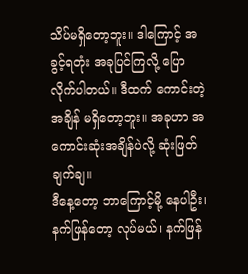သိပ်မရှိတော့ဘူး။ ဒါကြောင့် အခွင့်ရတုံး အခုပြင်ကြလို့ ပြောလိုက်ပါတယ်။ ဒီထက် ကောင်းတဲ့အချိန် မရှိတော့ဘူး။ အခုဟာ အကောင်းဆုံးအချိန်ပဲလို့ ဆုံးဖြတ်ချက်ချ။
ဒီနေ့တော့ ဘာကြောင့်မို့ နေပါဦး၊ နက်ဖြန်တော့ လုပ်မယ်၊ နက်ဖြန်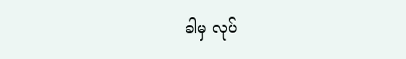ခါမှ လုပ်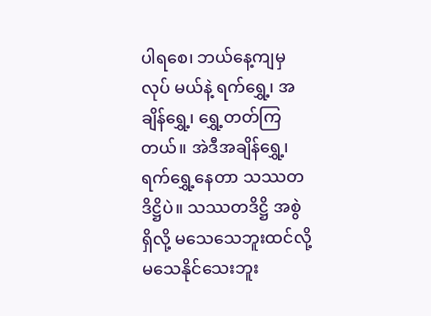ပါရစေ၊ ဘယ်နေ့ကျမှ လုပ် မယ်နဲ့ ရက်ရွှေ့၊ အချိန်ရွှေ့၊ ရွှေ့တတ်ကြတယ်။ အဲဒီအချိန်ရွှေ့၊ ရက်ရွှေ့နေတာ သဿတဒိဋ္ဌိပဲ။ သဿတဒိဋ္ဌိ အစွဲ ရှိလို့ မသေသေဘူးထင်လို့ မသေနိုင်သေးဘူး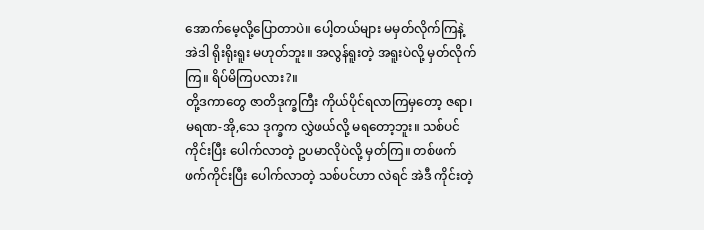အောက်မေ့လို့ပြောတာပဲ။ ပေါ့တယ်များ မမှတ်လိုက်ကြနဲ့ အဲဒါ ရိုးရိုးရူး မဟုတ်ဘူး။ အလွန်ရူးတဲ့ အရူးပဲလို့ မှတ်လိုက်ကြ။ ရိပ်မိကြပလား?။
တို့ဒကာတွေ ဇာတိဒုက္ခကြီး ကိုယ်ပိုင်ရလာကြမှတော့ ဇရာ၊ မရဏ-အို,သေ ဒုက္ခက လွှဲဖယ်လို့ မရတော့ဘူး။ သစ်ပင်ကိုင်းပြီး ပေါက်လာတဲ့ ဥပမာလိုပဲလို့ မှတ်ကြ။ တစ်ဖက်ဖက်ကိုင်းပြီး ပေါက်လာတဲ့ သစ်ပင်ဟာ လဲရင် အဲဒီ ကိုင်းတဲ့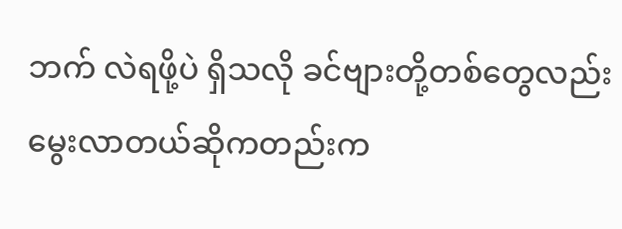ဘက် လဲရဖို့ပဲ ရှိသလို ခင်ဗျားတို့တစ်တွေလည်း မွေးလာတယ်ဆိုကတည်းက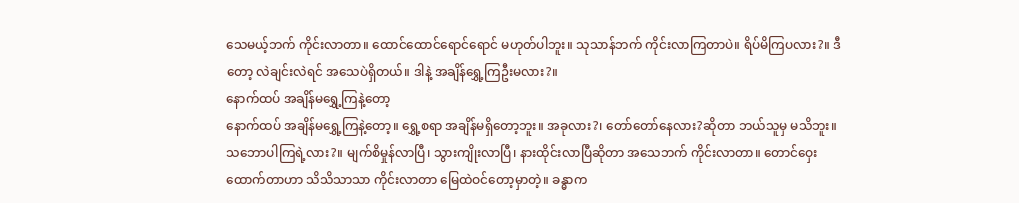သေမယ့်ဘက် ကိုင်းလာတာ။ ထောင်ထောင်ရောင်ရောင် မဟုတ်ပါဘူး။ သုသာန်ဘက် ကိုင်းလာကြတာပဲ။ ရိပ်မိကြပလား?။ ဒီတော့ လဲချင်းလဲရင် အသေပဲရှိတယ်။ ဒါနဲ့ အချိန်ရွှေ့ကြဦးမလား?။
နောက်ထပ် အချိန်မရွှေ့ကြနဲ့တော့
နောက်ထပ် အချိန်မရွှေ့ကြနဲ့တော့။ ရွှေ့စရာ အချိန်မရှိတော့ဘူး။ အခုလား?၊ တော်တော်နေလား?ဆိုတာ ဘယ်သူမှ မသိဘူး။ သဘောပါကြရဲ့လား?။ မျက်စိမှုန်လာပြီ၊ သွားကျိုးလာပြီ၊ နားထိုင်းလာပြီဆိုတာ အသေဘက် ကိုင်းလာတာ။ တောင်ဝှေးထောက်တာဟာ သိသိသာသာ ကိုင်းလာတာ မြေထဲဝင်တော့မှာတဲ့။ ခန္ဓာက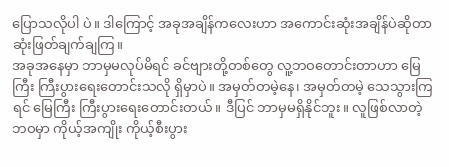ပြောသလိုပါ ပဲ။ ဒါကြောင့် အခုအချိန်ကလေးဟာ အကောင်းဆုံးအချိန်ပဲဆိုတာ ဆုံးဖြတ်ချက်ချကြ။
အခုအနေမှာ ဘာမှမလုပ်မိရင် ခင်ဗျားတို့တစ်တွေ လူ့ဘဝတောင်းတာဟာ မြေကြီး ကြီးပွားရေးတောင်းသလို ရှိမှာပဲ။ အမှတ်တမဲ့နေ၊ အမှတ်တမဲ့ သေသွားကြရင် မြေကြီး ကြီးပွားရေးတောင်းတယ်။ ဒီပြင် ဘာမှမရှိနိုင်ဘူး။ လူဖြစ်လာတဲ့ဘဝမှာ ကိုယ့်အကျိုး ကိုယ့်စီးပွား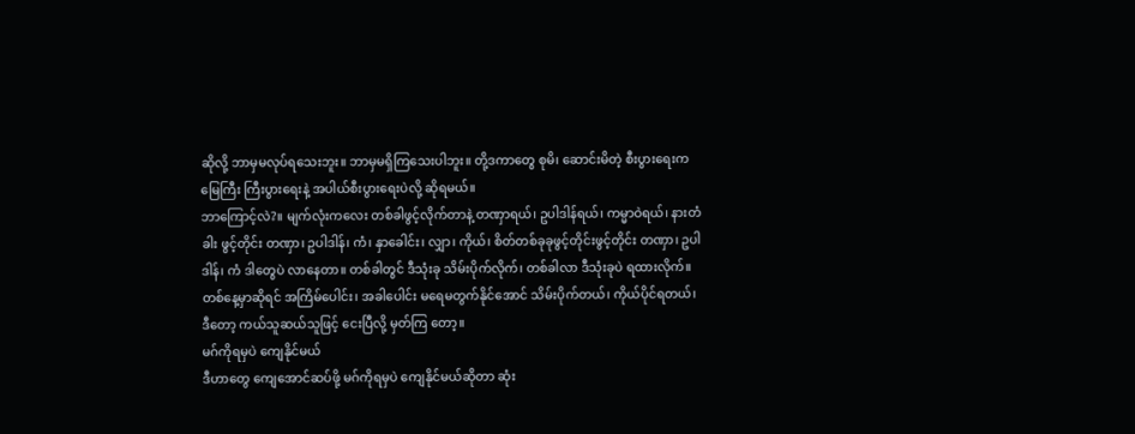ဆိုလို့ ဘာမှမလုပ်ရသေးဘူး။ ဘာမှမရှိကြသေးပါဘူး။ တို့ဒကာတွေ စုမိ၊ ဆောင်းမိတဲ့ စီးပွားရေးက မြေကြီး ကြီးပွားရေးနဲ့ အပါယ်စီးပွားရေးပဲလို့ ဆိုရမယ်။
ဘာကြောင့်လဲ?။ မျက်လုံးကလေး တစ်ခါဖွင့်လိုက်တာနဲ့ တဏှာရယ်၊ ဥပါဒါန်ရယ်၊ ကမ္မာဝဲရယ်၊ နားတံခါး ဖွင့်တိုင်း တဏှာ၊ ဥပါဒါန်၊ ကံ၊ နှာခေါင်း၊ လျှာ၊ ကိုယ်၊ စိတ်တစ်ခုခုဖွင့်တိုင်းဖွင့်တိုင်း တဏှာ၊ ဥပါဒါန်၊ ကံ ဒါတွေပဲ လာနေတာ။ တစ်ခါတွင် ဒီသုံးခု သိမ်းပိုက်လိုက်၊ တစ်ခါလာ ဒီသုံးခုပဲ ရထားလိုက်။ တစ်နေ့မှာဆိုရင် အကြိမ်ပေါင်း၊ အခါပေါင်း မရေမတွက်နိုင်အောင် သိမ်းပိုက်တယ်၊ ကိုယ်ပိုင်ရတယ်၊ ဒီတော့ ကယ်သူဆယ်သူဖြင့် ငေးပြီလို့ မှတ်ကြ တော့။
မဂ်ကိုရမှပဲ ကျေနိုင်မယ်
ဒီဟာတွေ ကျေအောင်ဆပ်ဖို့ မဂ်ကိုရမှပဲ ကျေနိုင်မယ်ဆိုတာ ဆုံး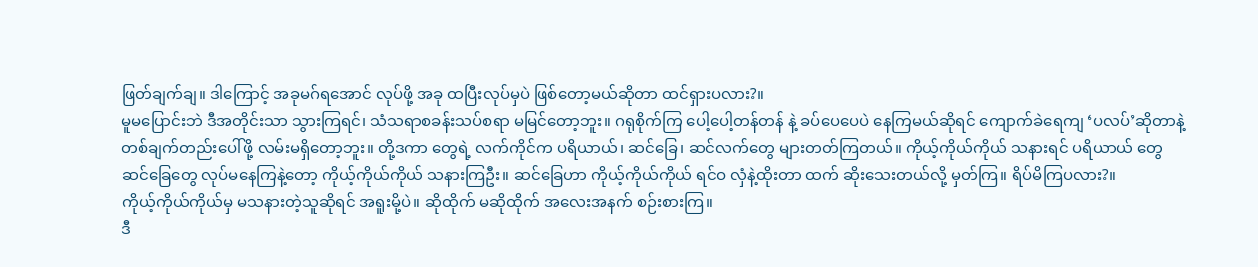ဖြတ်ချက်ချ။ ဒါကြောင့် အခုမဂ်ရအောင် လုပ်ဖို့ အခု ထပြီးလုပ်မှပဲ ဖြစ်တော့မယ်ဆိုတာ ထင်ရှားပလား?။
မူမပြောင်းဘဲ ဒီအတိုင်းသာ သွားကြရင်၊ သံသရာစခန်းသပ်စရာ မမြင်တော့ဘူး။ ဂရုစိုက်ကြ ပေါ့ပေါ့တန်တန် နဲ့ ခပ်ပေပေပဲ နေကြမယ်ဆိုရင် ကျောက်ခဲရေကျ ‘ပလပ်’ဆိုတာနဲ့ တစ်ချက်တည်းပေါ်ဖို့ လမ်းမရှိတော့ဘူး။ တို့ဒကာ တွေရဲ့ လက်ကိုင်က ပရိယာယ်၊ ဆင်ခြေ၊ ဆင်လက်တွေ များတတ်ကြတယ်။ ကိုယ့်ကိုယ်ကိုယ် သနားရင် ပရိယာယ် တွေ ဆင်ခြေတွေ လုပ်မနေကြနဲ့တော့ ကိုယ့်ကိုယ်ကိုယ် သနားကြဦး။ ဆင်ခြေဟာ ကိုယ့်ကိုယ်ကိုယ် ရင်ဝ လှံနဲ့ထိုးတာ ထက် ဆိုးသေးတယ်လို့ မှတ်ကြ။ ရိပ်မိကြပလား?။
ကိုယ့်ကိုယ်ကိုယ်မှ မသနားတဲ့သူဆိုရင် အရူးမို့ပဲ။ ဆိုထိုက် မဆိုထိုက် အလေးအနက် စဉ်းစားကြ။
ဒီ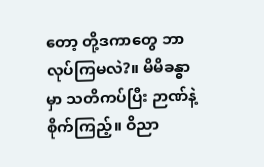တော့ တို့ဒကာတွေ ဘာလုပ်ကြမလဲ?။ မိမိခန္ဓာမှာ သတိကပ်ပြီး ဉာဏ်နဲ့စိုက်ကြည့်။ ဝိညာ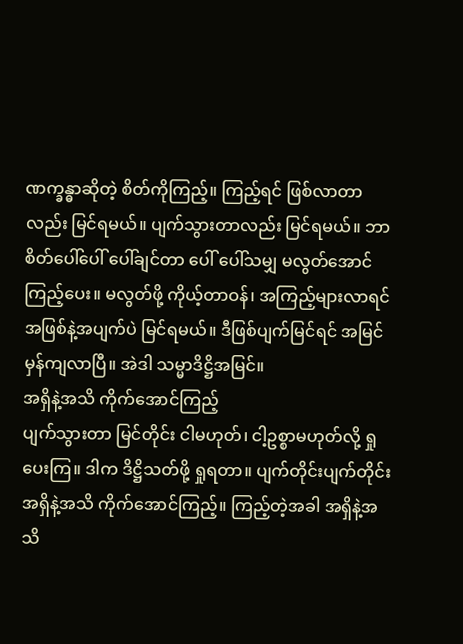ဏက္ခန္ဓာဆိုတဲ့ စိတ်ကိုကြည့်။ ကြည့်ရင် ဖြစ်လာတာလည်း မြင်ရမယ်။ ပျက်သွားတာလည်း မြင်ရမယ်။ ဘာစိတ်ပေါ်ပေါ် ပေါ်ချင်တာ ပေါ် ပေါ်သမျှ မလွတ်အောင်ကြည့်ပေး။ မလွတ်ဖို့ ကိုယ့်တာဝန်၊ အကြည့်များလာရင် အဖြစ်နဲ့အပျက်ပဲ မြင်ရမယ်။ ဒီဖြစ်ပျက်မြင်ရင် အမြင်မှန်ကျလာပြီ။ အဲဒါ သမ္မာဒိဋ္ဌိအမြင်။
အရှိနဲ့အသိ ကိုက်အောင်ကြည့်
ပျက်သွားတာ မြင်တိုင်း ငါမဟုတ်၊ ငါ့ဥစ္စာမဟုတ်လို့ ရှုပေးကြ။ ဒါက ဒိဋ္ဌိသတ်ဖို့ ရှုရတာ။ ပျက်တိုင်းပျက်တိုင်း အရှိနဲ့အသိ ကိုက်အောင်ကြည့်။ ကြည့်တဲ့အခါ အရှိနဲ့အသိ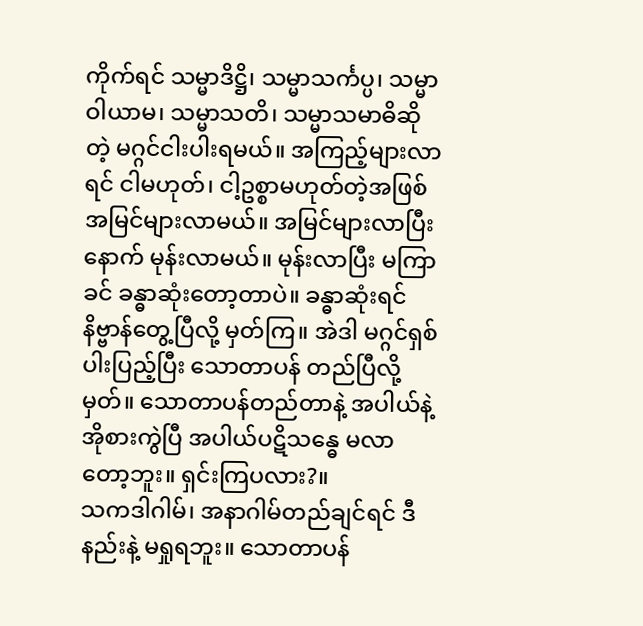ကိုက်ရင် သမ္မာဒိဋ္ဌိ၊ သမ္မာသင်္ကပ္ပ၊ သမ္မာဝါယာမ၊ သမ္မာသတိ၊ သမ္မာသမာဓိဆိုတဲ့ မဂ္ဂင်ငါးပါးရမယ်။ အကြည့်များလာရင် ငါမဟုတ်၊ ငါ့ဥစ္စာမဟုတ်တဲ့အဖြစ် အမြင်များလာမယ်။ အမြင်များလာပြီး နောက် မုန်းလာမယ်။ မုန်းလာပြီး မကြာခင် ခန္ဓာဆုံးတော့တာပဲ။ ခန္ဓာဆုံးရင် နိဗ္ဗာန်တွေ့ပြီလို့ မှတ်ကြ။ အဲဒါ မဂ္ဂင်ရှစ်ပါးပြည့်ပြီး သောတာပန် တည်ပြီလို့မှတ်။ သောတာပန်တည်တာနဲ့ အပါယ်နဲ့ အိုစားကွဲပြီ အပါယ်ပဋိသန္ဓေ မလာတော့ဘူး။ ရှင်းကြပလား?။
သကဒါဂါမ်၊ အနာဂါမ်တည်ချင်ရင် ဒီနည်းနဲ့ မရှုရဘူး။ သောတာပန်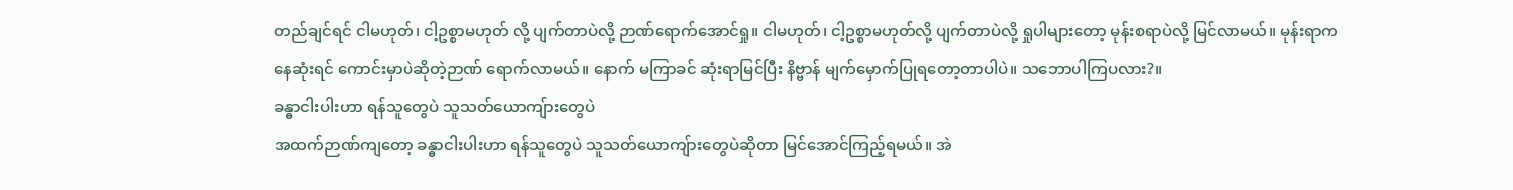တည်ချင်ရင် ငါမဟုတ်၊ ငါ့ဥစ္စာမဟုတ် လို့ ပျက်တာပဲလို့ ဉာဏ်ရောက်အောင်ရှု။ ငါမဟုတ်၊ ငါ့ဥစ္စာမဟုတ်လို့ ပျက်တာပဲလို့ ရှုပါများတော့ မုန်းစရာပဲလို့ မြင်လာမယ်။ မုန်းရာကနေဆုံးရင် ကောင်းမှာပဲဆိုတဲ့ဉာဏ် ရောက်လာမယ်။ နောက် မကြာခင် ဆုံးရာမြင်ပြီး နိဗ္ဗာန် မျက်မှောက်ပြုရတော့တာပါပဲ။ သဘောပါကြပလား?။
ခန္ဓာငါးပါးဟာ ရန်သူတွေပဲ သူသတ်ယောကျ်ားတွေပဲ
အထက်ဉာဏ်ကျတော့ ခန္ဓာငါးပါးဟာ ရန်သူတွေပဲ သူသတ်ယောကျ်ားတွေပဲဆိုတာ မြင်အောင်ကြည့်ရမယ်။ အဲ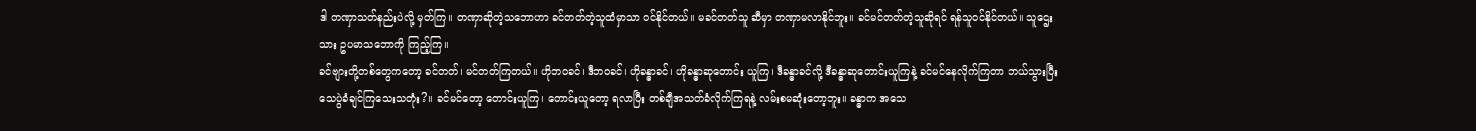ဒါ တဏှာသတ်နည်းပဲလို့ မှတ်ကြ။ တဏှာဆိုတဲ့သဘောဟာ ခင်တတ်တဲ့သူထံမှာသာ ဝင်နိုင်တယ်။ မခင်တတ်သူ ဆီမှာ တဏှာမလာနိုင်ဘူး။ ခင်မင်တတ်တဲ့သူဆိုရင် ရန်သူဝင်နိုင်တယ်။ သူဌေးသား ဥပမာသဘောကို ကြည့်ကြ။
ခင်ဗျားတို့တစ်တွေကတော့ ခင်တတ်၊ မင်တတ်ကြတယ်။ ဟိုဘဝခင်၊ ဒီဘဝခင်၊ ဟိုခန္ဓာခင်၊ ဟိုခန္ဓာဆုတောင်း ယူကြ၊ ဒီခန္ဓာခင်လို့ ဒီခန္ဓာဆုတောင်းယူကြနဲ့ ခင်မင်နေလိုက်ကြတာ ဘယ်သွားပြီး သေပွဲခံချင်ကြသေးသတုံး?။ ခင်မင်တော့ တောင်းယူကြ၊ တောင်းယူတော့ ရလာပြီး တစ်ချီအသတ်ခံလိုက်ကြရနဲ့ လမ်းစမဆုံးတော့ဘူး။ ခန္ဓာက အသေ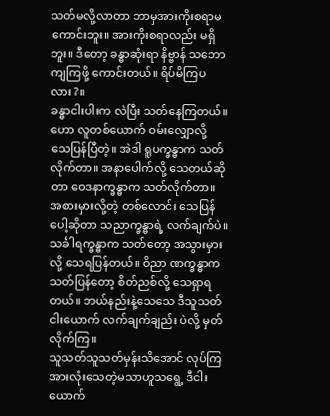သတ်မလို့လာတာ ဘာမှအားကိုးစရာမကောင်းဘူး။ အားကိုးစရာလည်း မရှိဘူး။ ဒီတော့ ခန္ဓာဆုံးရာ နိဗ္ဗာန် သဘောကျကြဖို့ ကောင်းတယ်။ ရိပ်မိကြပလား?။
ခန္ဓာငါးပါးက လဲပြီး သတ်နေကြတယ်။ ဟော လူတစ်ယောက် ဝမ်းလျှောလို့ သေပြန်ပြီတဲ့။ အဲဒါ ရူပက္ခန္ဓာက သတ်လိုက်တာ။ အနာပေါက်လို့ သေတယ်ဆိုတာ ဝေဒနာက္ခန္ဓာက သတ်လိုက်တာ။ အစားမှားလို့တဲ့ တစ်လောင်း သေပြန်ပေါ့ဆိုတာ သညာက္ခန္ဓာရဲ့ လက်ချက်ပဲ။ သင်္ခါရက္ခန္ဓာက သတ်တော့ အသွားမှားလို့ သေရပြန်တယ်။ ဝိညာ ဏက္ခန္ဓာက သတ်ပြန်တော့ စိတ်ညစ်လို့ သေရှာရတယ်။ ဘယ်နည်းနဲ့သေသေ ဒီသူသတ်ငါးယောက် လက်ချက်ချည်း ပဲလို့ မှတ်လိုက်ကြ။
သူသတ်သူသတ်မှန်းသိအောင် လုပ်ကြ
အားလုံးသေတဲ့မသာဟူသရွေ့ ဒီငါးယောက်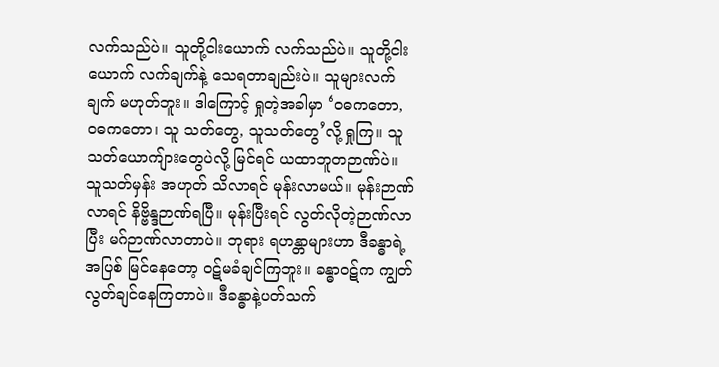လက်သည်ပဲ။ သူတို့ငါးယောက် လက်သည်ပဲ။ သူတို့ငါးယောက် လက်ချက်နဲ့ သေရတာချည်းပဲ။ သူများလက်ချက် မဟုတ်ဘူး။ ဒါကြောင့် ရှုတဲ့အခါမှာ ‘ဝဓကတော, ဝဓကတော၊ သူ သတ်တွေ, သူသတ်တွေ’လို့ ရှုကြ။ သူသတ်ယောကျ်ားတွေပဲလို့ မြင်ရင် ယထာဘူတဉာဏ်ပဲ။ သူသတ်မှန်း အဟုတ် သိလာရင် မုန်းလာမယ်။ မုန်းဉာဏ်လာရင် နိဗ္ဗိန္ဒဉာဏ်ရပြီ။ မုန်းပြီးရင် လွတ်လိုတဲ့ဉာဏ်လာပြီး မဂ်ဉာဏ်လာတာပဲ။ ဘုရား ရဟန္တာများဟာ ဒီခန္ဓာရဲ့အပြစ် မြင်နေတော့ ဝဋ်မခံချင်ကြဘူး။ ခန္ဓာဝဋ်က ကျွတ်လွတ်ချင်နေကြတာပဲ။ ဒီခန္ဓာနဲ့ပတ်သက်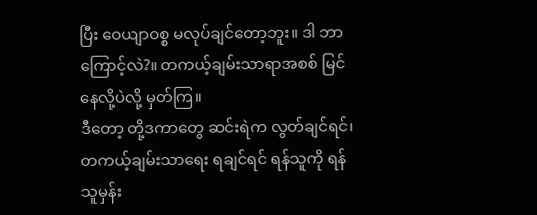ပြီး ဝေယျာဝစ္စ မလုပ်ချင်တော့ဘူး။ ဒါ ဘာကြောင့်လဲ?။ တကယ့်ချမ်းသာရာအစစ် မြင်နေလို့ပဲလို့ မှတ်ကြ။
ဒီတော့ တို့ဒကာတွေ ဆင်းရဲက လွတ်ချင်ရင်၊ တကယ့်ချမ်းသာရေး ရချင်ရင် ရန်သူကို ရန်သူမှန်း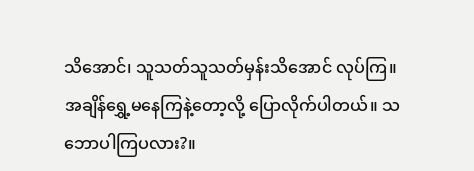သိအောင်၊ သူသတ်သူသတ်မှန်းသိအောင် လုပ်ကြ။ အချိန်ရွှေ့မနေကြနဲ့တော့လို့ ပြောလိုက်ပါတယ်။ သဘောပါကြပလား?။